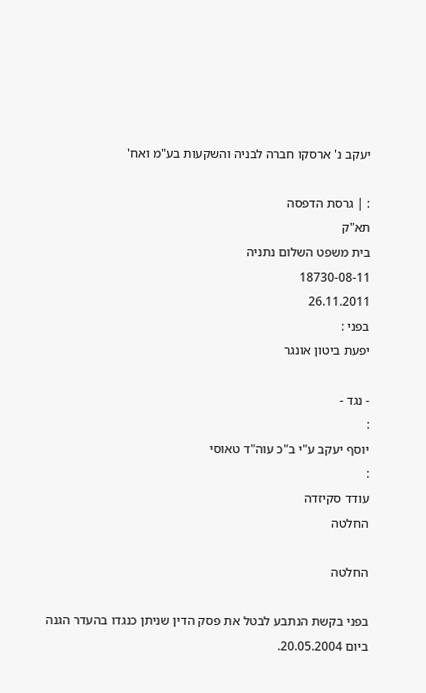יעקב נ' ארסקו חברה לבניה והשקעות בע"מ ואח'

: | גרסת הדפסה
תא"ק
בית משפט השלום נתניה
18730-08-11
26.11.2011
בפני :
יפעת ביטון אונגר

- נגד -
:
יוסף יעקב ע"י ב"כ עוה"ד טאוסי
:
עודד סקיזדה
החלטה

החלטה

בפני בקשת הנתבע לבטל את פסק הדין שניתן כנגדו בהעדר הגנה ביום 20.05.2004.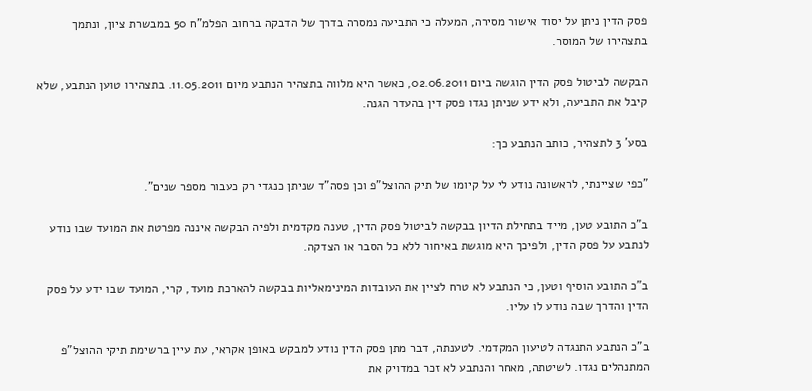פסק הדין ניתן על יסוד אישור מסירה, המעלה כי התביעה נמסרה בדרך של הדבקה ברחוב הפלמ"ח 50 במבשרת ציון, ונתמך בתצהירו של המוסר.

הבקשה לביטול פסק הדין הוגשה ביום 02.06.2011, כאשר היא מלווה בתצהיר הנתבע מיום 11.05.2011. בתצהירו טוען הנתבע, שלא קיבל את התביעה, ולא ידע שניתן נגדו פסק דין בהעדר הגנה.

בסע' 3 לתצהיר, כותב הנתבע כך:

"כפי שציינתי, לראשונה נודע לי על קיומו של תיק ההוצל"פ וכן פסה"ד שניתן כנגדי רק כעבור מספר שנים".

ב"כ התובע טען, מייד בתחילת הדיון בבקשה לביטול פסק הדין, טענה מקדמית ולפיה הבקשה איננה מפרטת את המועד שבו נודע לנתבע על פסק הדין, ולפיכך היא מוגשת באיחור ללא כל הסבר או הצדקה.

ב"כ התובע הוסיף וטען, כי הנתבע לא טרח לציין את העובדות המינימאליות בבקשה להארכת מועד, קרי, המועד שבו ידע על פסק הדין והדרך שבה נודע לו עליו.

ב"כ הנתבע התנגדה לטיעון המקדמי. לטענתה, דבר מתן פסק הדין נודע למבקש באופן אקראי, עת עיין ברשימת תיקי ההוצל"פ המתנהלים נגדו. לשיטתה, מאחר והנתבע לא זכר במדויק את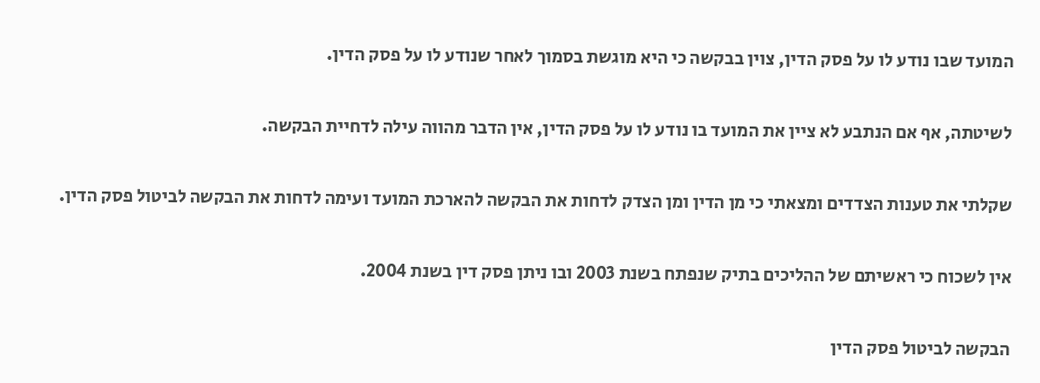המועד שבו נודע לו על פסק הדין, צוין בבקשה כי היא מוגשת בסמוך לאחר שנודע לו על פסק הדין.

לשיטתה, אף אם הנתבע לא ציין את המועד בו נודע לו על פסק הדין, אין הדבר מהווה עילה לדחיית הבקשה.

שקלתי את טענות הצדדים ומצאתי כי מן הדין ומן הצדק לדחות את הבקשה להארכת המועד ועימה לדחות את הבקשה לביטול פסק הדין.

אין לשכוח כי ראשיתם של ההליכים בתיק שנפתח בשנת 2003 ובו ניתן פסק דין בשנת 2004.

הבקשה לביטול פסק הדין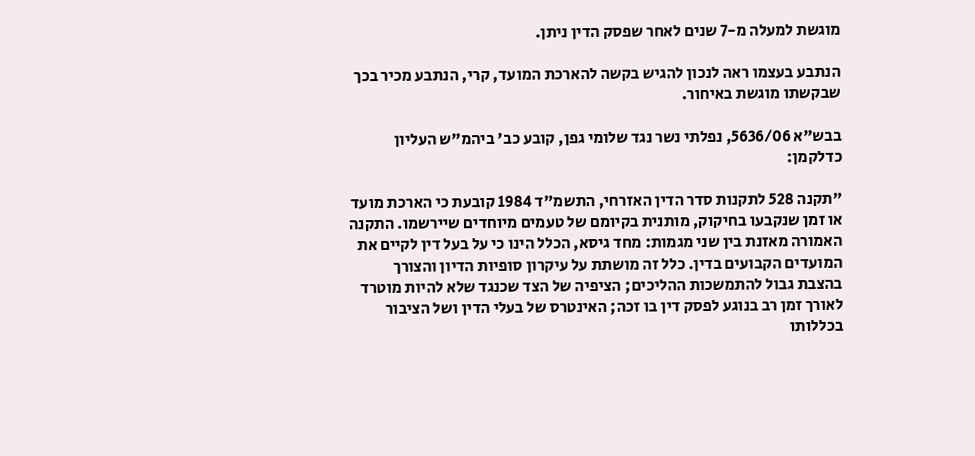מוגשת למעלה מ-7 שנים לאחר שפסק הדין ניתן.

הנתבע בעצמו ראה לנכון להגיש בקשה להארכת המועד, קרי, הנתבע מכיר בכך שבקשתו מוגשת באיחור.

בבש"א 5636/06, נפלתי נשר נגד שלומי גפן, קובע כב' ביהמ"ש העליון כדלקמן:

"תקנה 528 לתקנות סדר הדין האזרחי, התשמ"ד 1984 קובעת כי הארכת מועד או זמן שנקבעו בחיקוק, מותנית בקיומם של טעמים מיוחדים שיירשמו. התקנה האמורה מאזנת בין שני מגמות: מחד גיסא, הכלל הינו כי על בעל דין לקיים את המועדים הקבועים בדין. כלל זה מושתת על עיקרון סופיות הדיון והצורך בהצבת גבול להתמשכות ההליכים; הציפיה של הצד שכנגד שלא להיות מוטרד לאורך זמן רב בנוגע לפסק דין בו זכה; האינטרס של בעלי הדין ושל הציבור בכללותו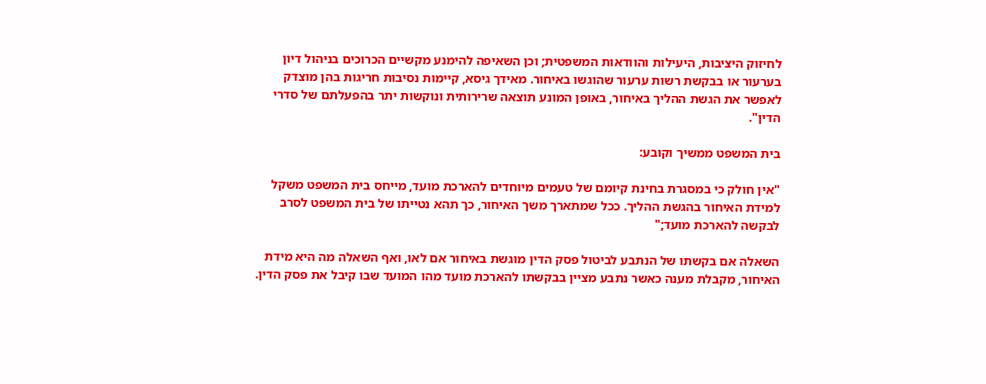לחיזוק היציבות, היעילות והוודאות המשפטית; וכן השאיפה להימנע מקשיים הכרוכים בניהול דיון בערעור או בבקשת רשות ערעור שהוגשו באיחור. מאידך גיסא, קיימות נסיבות חריגות בהן מוצדק לאפשר את הגשת ההליך באיחור, באופן המונע תוצאה שרירותית ונוקשות יתר בהפעלתם של סדרי הדין".

בית המשפט ממשיך וקובע:

"אין חולק כי במסגרת בחינת קיומם של טעמים מיוחדים להארכת מועד, מייחס בית המשפט משקל למידת האיחור בהגשת ההליך. ככל שמתארך משך האיחור, כך תהא נטייתו של בית המשפט לסרב לבקשה להארכת מועד;"

השאלה אם בקשתו של הנתבע לביטול פסק הדין מוגשת באיחור אם לאו, ואף השאלה מה היא מידת האיחור, מקבלת מענה כאשר נתבע מציין בבקשתו להארכת מועד מהו המועד שבו קיבל את פסק הדין.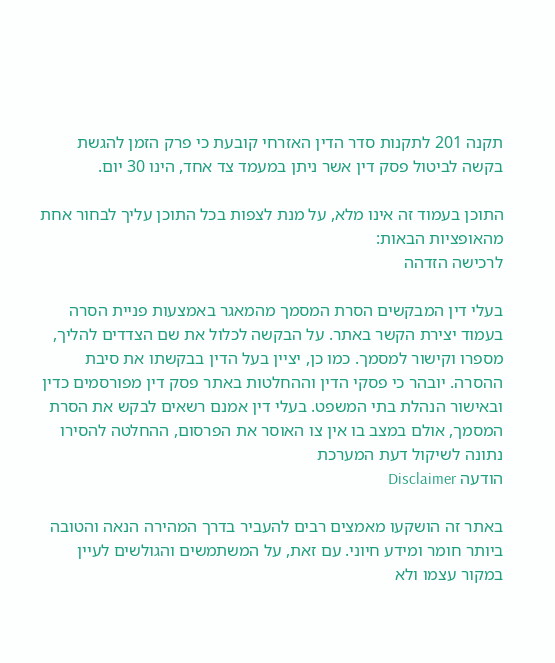תקנה 201 לתקנות סדר הדין האזרחי קובעת כי פרק הזמן להגשת בקשה לביטול פסק דין אשר ניתן במעמד צד אחד, הינו 30 יום.

התוכן בעמוד זה אינו מלא, על מנת לצפות בכל התוכן עליך לבחור אחת מהאופציות הבאות:
לרכישה הזדהה

בעלי דין המבקשים הסרת המסמך מהמאגר באמצעות פניית הסרה בעמוד יצירת הקשר באתר. על הבקשה לכלול את שם הצדדים להליך, מספרו וקישור למסמך. כמו כן, יציין בעל הדין בבקשתו את סיבת ההסרה. יובהר כי פסקי הדין וההחלטות באתר פסק דין מפורסמים כדין ובאישור הנהלת בתי המשפט. בעלי דין אמנם רשאים לבקש את הסרת המסמך, אולם במצב בו אין צו האוסר את הפרסום, ההחלטה להסירו נתונה לשיקול דעת המערכת
הודעה Disclaimer

באתר זה הושקעו מאמצים רבים להעביר בדרך המהירה הנאה והטובה ביותר חומר ומידע חיוני. עם זאת, על המשתמשים והגולשים לעיין במקור עצמו ולא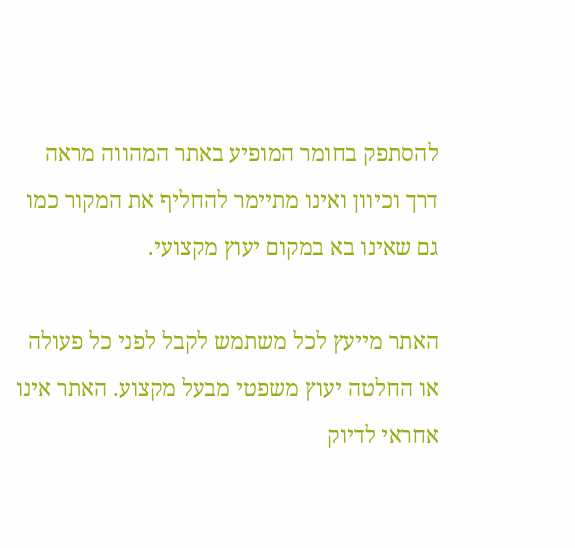להסתפק בחומר המופיע באתר המהווה מראה דרך וכיוון ואינו מתיימר להחליף את המקור כמו גם שאינו בא במקום יעוץ מקצועי.

האתר מייעץ לכל משתמש לקבל לפני כל פעולה או החלטה יעוץ משפטי מבעל מקצוע. האתר אינו אחראי לדיוק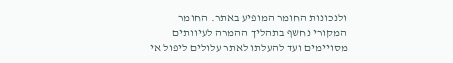ולנכונות החומר המופיע באתר. החומר המקורי נחשף בתהליך ההמרה לעיוותים מסויימים ועד להעלתו לאתר עלולים ליפול אי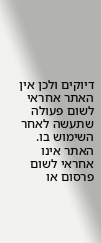דיוקים ולכן אין האתר אחראי לשום פעולה שתעשה לאחר השימוש בו. האתר אינו אחראי לשום פרסום או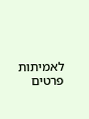לאמיתות פרטים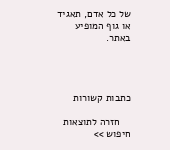של כל אדם, תאגיד או גוף המופיע באתר.




כתבות קשורות

    חזרה לתוצאות חיפוש >>